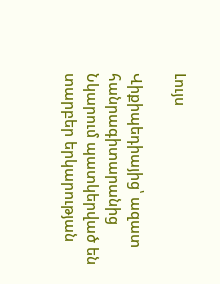Լույս

Վիքիպեդիայից՝ ազատ հանրագիտարանից
Նկարում պատկերված են տարբեր երկարության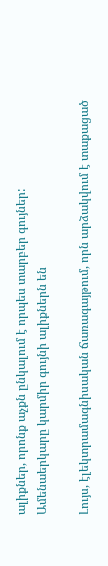ալիքներ, որոնք աչքն ընկալում է որպես տարբեր գույներ:
Ամենաերկարը կարմիր գույնի ալիքներն են

Լույս, էլեկտրամագնիսական ճառագայթում, որն արձակվում է տաքացած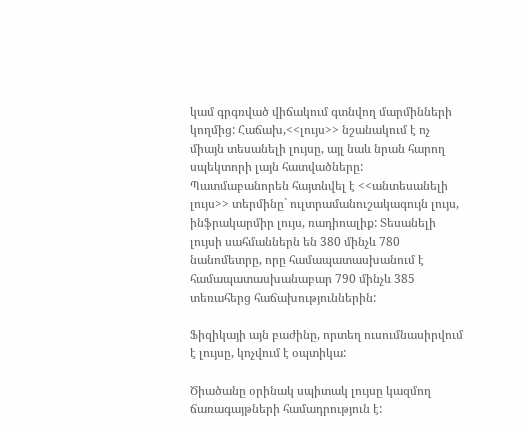կամ գրգռված վիճակում գտնվող մարմինների կողմից: Հաճախ,<<լույս>> նշանակում է ոչ միայն տեսանելի լույսը, այլ նաև նրան հարող սպեկտորի լայն հատվածները: Պատմաբանորեն հայտնվել է <<անտեսանելի լույս>> տերմինը` ուլտրամանուշակագույն լույս, ինֆրակարմիր լույս, ռադիոալիք: Տեսանելի լույսի սահմաններն են 380 մինչև 780 նանոմետրը, որը համապատասխանում է համապատասխանաբար 790 մինչև 385 տեռահերց հաճախություններին:

Ֆիզիկայի այն բաժինը, որտեղ ուսումնասիրվում է լույսը, կոչվում է օպտիկա:

Ծիածանը օրինակ սպիտակ լույսը կազմող ճառագայթների համադրություն է: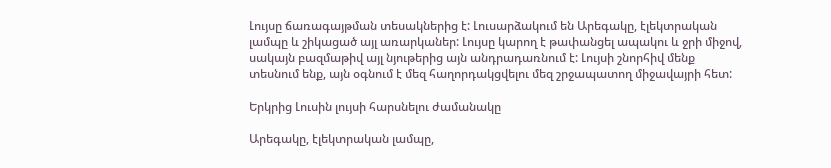Լույսը ճառագայթման տեսակներից է: Լուսարձակում են Արեգակը, էլեկտրական լամպը և շիկացած այլ առարկաներ: Լույսը կարող է թափանցել ապակու և ջրի միջով, սակայն բազմաթիվ այլ նյութերից այն անդրադառնում է: Լույսի շնորհիվ մենք տեսնում ենք, այն օգնում է մեզ հաղորդակցվելու մեզ շրջապատող միջավայրի հետ:

Երկրից Լուսին լույսի հարսնելու ժամանակը

Արեգակը, էլեկտրական լամպը,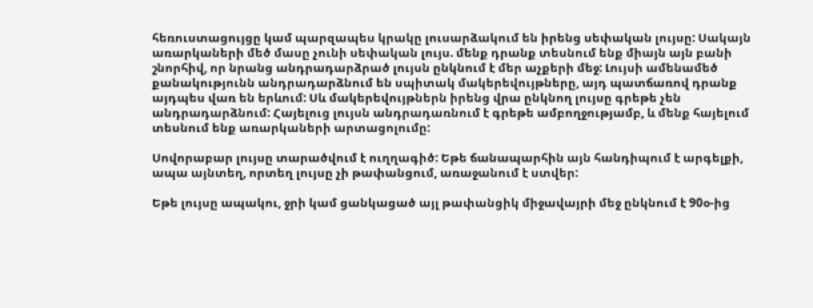հեռուստացույցը կամ պարզապես կրակը լուսարձակում են իրենց սեփական լույսը: Սակայն առարկաների մեծ մասը չունի սեփական լույս. մենք դրանք տեսնում ենք միայն այն բանի շնորհիվ, որ նրանց անդրադարձրած լույսն ընկնում է մեր աչքերի մեջ: Լույսի ամենամեծ քանակությունն անդրադարձնում են սպիտակ մակերեվույթները, այդ պատճառով դրանք այդպես վառ են երևում: Սև մակերեվույթներն իրենց վրա ընկնող լույսը գրեթե չեն անդրադարձնում: Հայելուց լույսն անդրադառնում է գրեթե ամբողջությամբ, և մենք հայելում տեսնում ենք առարկաների արտացոլումը:

Սովորաբար լույսը տարածվում է ուղղագիծ: Եթե ճանապարհին այն հանդիպում է արգելքի, ապա այնտեղ, որտեղ լույսը չի թափանցում, առաջանում է ստվեր:

Եթե լույսը ապակու, ջրի կամ ցանկացած այլ թափանցիկ միջավայրի մեջ ընկնում է 90օ-ից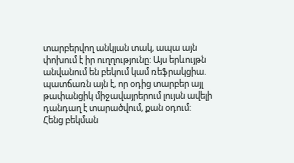տարբերվող անկյան տակ, ապա այն փոխում է իր ուղղությունը: Այս երևույթն անվանում են բեկում կամ ռեֆրակցիա. պատճառն այն է, որ օդից տարբեր այլ թափանցիկ միջավայրերում լույսն ավելի դանդաղ է տարածվում, քան օդում: Հենց բեկման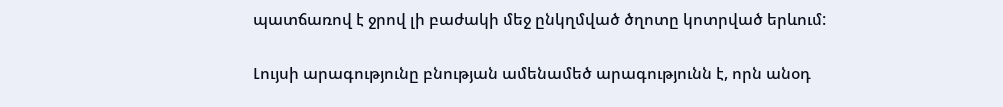պատճառով է ջրով լի բաժակի մեջ ընկղմված ծղոտը կոտրված երևում:

Լույսի արագությունը բնության ամենամեծ արագությունն է, որն անօդ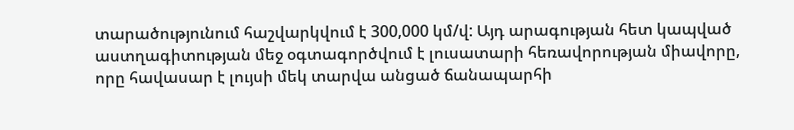տարածությունում հաշվարկվում է 300,000 կմ/վ: Այդ արագության հետ կապված աստղագիտության մեջ օգտագործվում է լուսատարի հեռավորության միավորը, որը հավասար է լույսի մեկ տարվա անցած ճանապարհի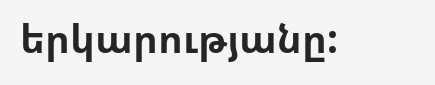երկարությանը: